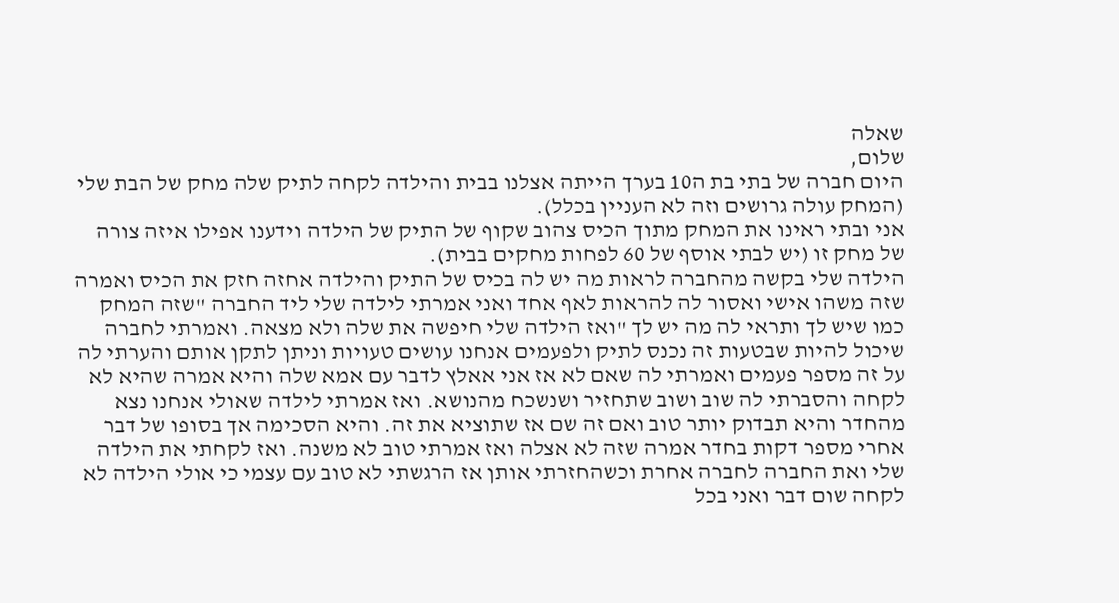שאלה
שלום,
היום חברה של בתי בת ה10 בערך הייתה אצלנו בבית והילדה לקחה לתיק שלה מחק של הבת שלי (המחק עולה גרושים וזה לא העניין בכלל).
אני ובתי ראינו את המחק מתוך הכיס צהוב שקוף של התיק של הילדה וידענו אפילו איזה צורה של מחק זו (יש לבתי אוסף של 60 לפחות מחקים בבית).
הילדה שלי בקשה מהחברה לראות מה יש לה בכיס של התיק והילדה אחזה חזק את הכיס ואמרה שזה משהו אישי ואסור לה להראות לאף אחד ואני אמרתי לילדה שלי ליד החברה "שזה המחק כמו שיש לך ותראי לה מה יש לך "ואז הילדה שלי חיפשה את שלה ולא מצאה. ואמרתי לחברה שיכול להיות שבטעות זה נכנס לתיק ולפעמים אנחנו עושים טעויות וניתן לתקן אותם והערתי לה על זה מספר פעמים ואמרתי לה שאם לא אז אני אאלץ לדבר עם אמא שלה והיא אמרה שהיא לא לקחה והסברתי לה שוב ושוב שתחזיר ושנשכח מהנושא. ואז אמרתי לילדה שאולי אנחנו נצא מהחדר והיא תבדוק יותר טוב ואם זה שם אז שתוציא את זה. והיא הסכימה אך בסופו של דבר אחרי מספר דקות בחדר אמרה שזה לא אצלה ואז אמרתי טוב לא משנה. ואז לקחתי את הילדה שלי ואת החברה לחברה אחרת וכשהחזרתי אותן אז הרגשתי לא טוב עם עצמי כי אולי הילדה לא לקחה שום דבר ואני בכל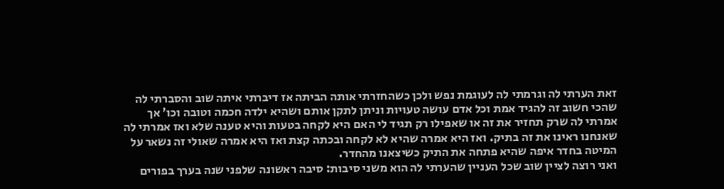זאת הערתי לה וגרמתי לה לעוגמת נפש ולכן כשהחזרתי אותה הביתה אז דיברתי איתה שוב והסברתי לה שהכי חשוב זה להגיד אמת וכל אדם עושה טעויות וניתן לתקן אותם ושהיא ילדה חכמה וטובה וכו' אך אמרתי לה שרק תחזיר את זה או שאפילו רק תגיד לי האם היא לקחה בטעות והיא טענה שלא ואז אמרתי לה שאנחנו ראינו את זה בתיק. ואז היא אמרה שהיא לא לקחה ובכתה קצת ואז היא אמרה שאולי זה נשאר על המיטה בחדר איפה שהיא פתחה את התיק כשיצאנו מהחדר.
ואני רוצה לציין שוב שכל העניין שהערתי לה הוא משני סיבות: סיבה ראשונה שלפני שנה בערך בפורים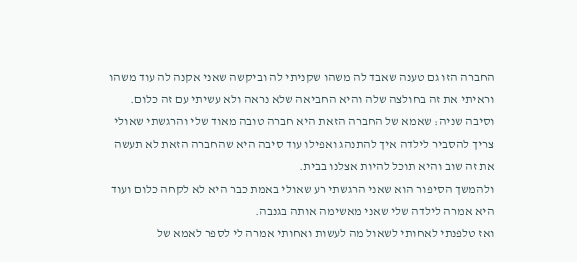החברה הזו גם טענה שאבד לה משהו שקניתי לה וביקשה שאני אקנה לה עוד משהו וראיתי את זה בחולצה שלה והיא החביאה שלא נראה ולא עשיתי עם זה כלום. וסיבה שניה: שאמא של החברה הזאת היא חברה טובה מאוד שלי והרגשתי שאולי צריך להסביר לילדה איך להתנהג ואפילו עוד סיבה היא שהחברה הזאת לא תעשה את זה שוב והיא תוכל להיות אצלנו בבית.
ולהמשך הסיפור הוא שאני הרגשתי רע שאולי באמת כבר היא לא לקחה כלום ועוד היא אמרה לילדה שלי שאני מאשימה אותה בגנבה.
ואז טלפנתי לאחותי לשאול מה לעשות ואחותי אמרה לי לספר לאמא של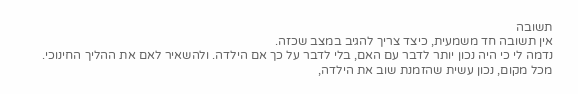תשובה
אין תשובה חד משמעית, כיצד צריך להגיב במצב שכזה.
נדמה לי כי היה נכון יותר לדבר עם האם, בלי לדבר על כך אם הילדה. ולהשאיר לאם את ההליך החינוכי.
מכל מקום, נכון עשית שהזמנת שוב את הילדה,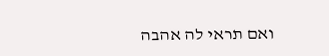ואם תראי לה אהבה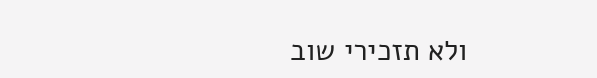ולא תזכירי שוב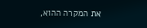את המקרה ההוא,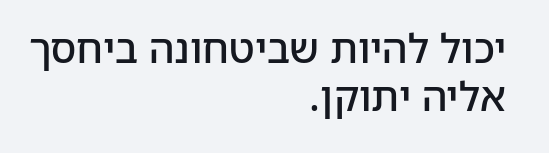יכול להיות שביטחונה ביחסך אליה יתוקן.